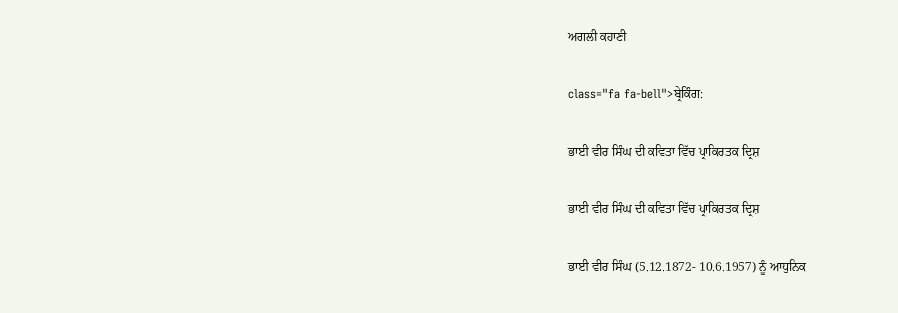ਅਗਲੀ ਕਹਾਣੀ

class="fa fa-bell">ਬ੍ਰੇਕਿੰਗ:

ਭਾਈ ਵੀਰ ਸਿੰਘ ਦੀ ਕਵਿਤਾ ਵਿੱਚ ਪ੍ਰਾਕਿਰਤਕ ਦ੍ਰਿਸ਼

ਭਾਈ ਵੀਰ ਸਿੰਘ ਦੀ ਕਵਿਤਾ ਵਿੱਚ ਪ੍ਰਾਕਿਰਤਕ ਦ੍ਰਿਸ਼

ਭਾਈ ਵੀਰ ਸਿੰਘ (5.12.1872- 10.6.1957) ਨੂੰ ਆਧੁਨਿਕ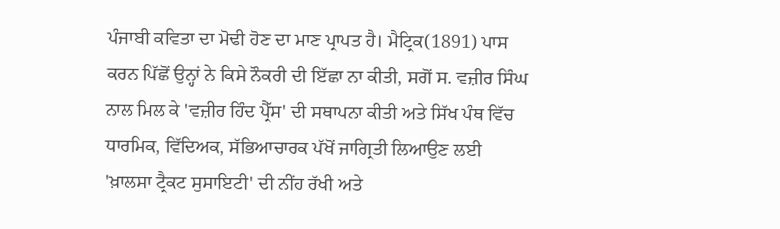ਪੰਜਾਬੀ ਕਵਿਤਾ ਦਾ ਮੋਢੀ ਹੋਣ ਦਾ ਮਾਣ ਪ੍ਰਾਪਤ ਹੈ। ਮੈਟ੍ਰਿਕ(1891) ਪਾਸ ਕਰਨ ਪਿੱਛੋਂ ਉਨ੍ਹਾਂ ਨੇ ਕਿਸੇ ਨੌਕਰੀ ਦੀ ਇੱਛਾ ਨਾ ਕੀਤੀ, ਸਗੋਂ ਸ. ਵਜ਼ੀਰ ਸਿੰਘ ਨਾਲ ਮਿਲ ਕੇ 'ਵਜ਼ੀਰ ਹਿੰਦ ਪ੍ਰੈੱਸ' ਦੀ ਸਥਾਪਨਾ ਕੀਤੀ ਅਤੇ ਸਿੱਖ ਪੰਥ ਵਿੱਚ ਧਾਰਮਿਕ, ਵਿੱਦਿਅਕ, ਸੱਭਿਆਚਾਰਕ ਪੱਖੋਂ ਜਾਗ੍ਰਿਤੀ ਲਿਆਉਣ ਲਈ 'ਖ਼ਾਲਸਾ ਟ੍ਰੈਕਟ ਸੁਸਾਇਟੀ' ਦੀ ਨੀਂਹ ਰੱਖੀ ਅਤੇ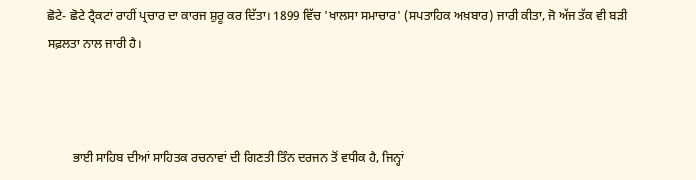ਛੋਟੇ- ਛੋਟੇ ਟ੍ਰੈਕਟਾਂ ਰਾਹੀਂ ਪ੍ਰਚਾਰ ਦਾ ਕਾਰਜ ਸ਼ੁਰੂ ਕਰ ਦਿੱਤਾ। 1899 ਵਿੱਚ 'ਖਾਲਸਾ ਸਮਾਚਾਰ' (ਸਪਤਾਹਿਕ ਅਖ਼ਬਾਰ) ਜਾਰੀ ਕੀਤਾ, ਜੋ ਅੱਜ ਤੱਕ ਵੀ ਬੜੀ ਸਫ਼ਲਤਾ ਨਾਲ ਜਾਰੀ ਹੈ।



        ਭਾਈ ਸਾਹਿਬ ਦੀਆਂ ਸਾਹਿਤਕ ਰਚਨਾਵਾਂ ਦੀ ਗਿਣਤੀ ਤਿੰਨ ਦਰਜਨ ਤੋਂ ਵਧੀਕ ਹੈ, ਜਿਨ੍ਹਾਂ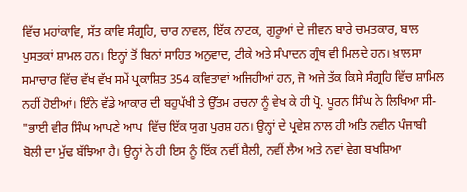ਵਿੱਚ ਮਹਾਂਕਾਵਿ, ਸੱਤ ਕਾਵਿ ਸੰਗ੍ਰਹਿ, ਚਾਰ ਨਾਵਲ, ਇੱਕ ਨਾਟਕ, ਗੁਰੂਆਂ ਦੇ ਜੀਵਨ ਬਾਰੇ ਚਮਤਕਾਰ, ਬਾਲ ਪੁਸਤਕਾਂ ਸ਼ਾਮਲ ਹਨ। ਇਨ੍ਹਾਂ ਤੋਂ ਬਿਨਾਂ ਸਾਹਿਤ ਅਨੁਵਾਦ, ਟੀਕੇ ਅਤੇ ਸੰਪਾਦਨ ਗ੍ਰੰਥ ਵੀ ਮਿਲਦੇ ਹਨ। ਖ਼ਾਲਸਾ ਸਮਾਚਾਰ ਵਿੱਚ ਵੱਖ ਵੱਖ ਸਮੇਂ ਪ੍ਰਕਾਸ਼ਿਤ 354 ਕਵਿਤਾਵਾਂ ਅਜਿਹੀਆਂ ਹਨ, ਜੋ ਅਜੇ ਤੱਕ ਕਿਸੇ ਸੰਗ੍ਰਹਿ ਵਿੱਚ ਸ਼ਾਮਿਲ ਨਹੀਂ ਹੋਈਆਂ। ਇੰਨੇ ਵੱਡੇ ਆਕਾਰ ਦੀ ਬਹੁਪੱਖੀ ਤੇ ਉੱਤਮ ਰਚਨਾ ਨੂੰ ਵੇਖ ਕੇ ਹੀ ਪ੍ਰੋ. ਪੂਰਨ ਸਿੰਘ ਨੇ ਲਿਖਿਆ ਸੀ- "ਭਾਈ ਵੀਰ ਸਿੰਘ ਆਪਣੇ ਆਪ  ਵਿੱਚ ਇੱਕ ਯੁਗ ਪੁਰਸ਼ ਹਨ। ਉਨ੍ਹਾਂ ਦੇ ਪ੍ਰਵੇਸ਼ ਨਾਲ ਹੀ ਅਤਿ ਨਵੀਨ ਪੰਜਾਬੀ ਬੋਲੀ ਦਾ ਮੁੱਢ ਬੱਝਿਆ ਹੈ। ਉਨ੍ਹਾਂ ਨੇ ਹੀ ਇਸ ਨੂੰ ਇੱਕ ਨਵੀਂ ਸ਼ੈਲੀ, ਨਵੀਂ ਲੈਅ ਅਤੇ ਨਵਾਂ ਵੇਗ ਬਖਸ਼ਿਆ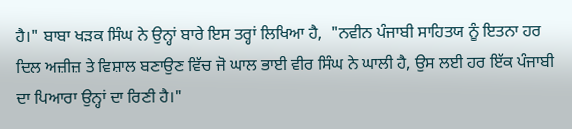ਹੈ।" ਬਾਬਾ ਖੜਕ ਸਿੰਘ ਨੇ ਉਨ੍ਹਾਂ ਬਾਰੇ ਇਸ ਤਰ੍ਹਾਂ ਲਿਖਿਆ ਹੈ,  "ਨਵੀਨ ਪੰਜਾਬੀ ਸਾਹਿਤਯ ਨੂੰ ਇਤਨਾ ਹਰ ਦਿਲ ਅਜ਼ੀਜ਼ ਤੇ ਵਿਸ਼ਾਲ ਬਣਾਉਣ ਵਿੱਚ ਜੋ ਘਾਲ ਭਾਈ ਵੀਰ ਸਿੰਘ ਨੇ ਘਾਲੀ ਹੈ, ਉਸ ਲਈ ਹਰ ਇੱਕ ਪੰਜਾਬੀ ਦਾ ਪਿਆਰਾ ਉਨ੍ਹਾਂ ਦਾ ਰਿਣੀ ਹੈ।"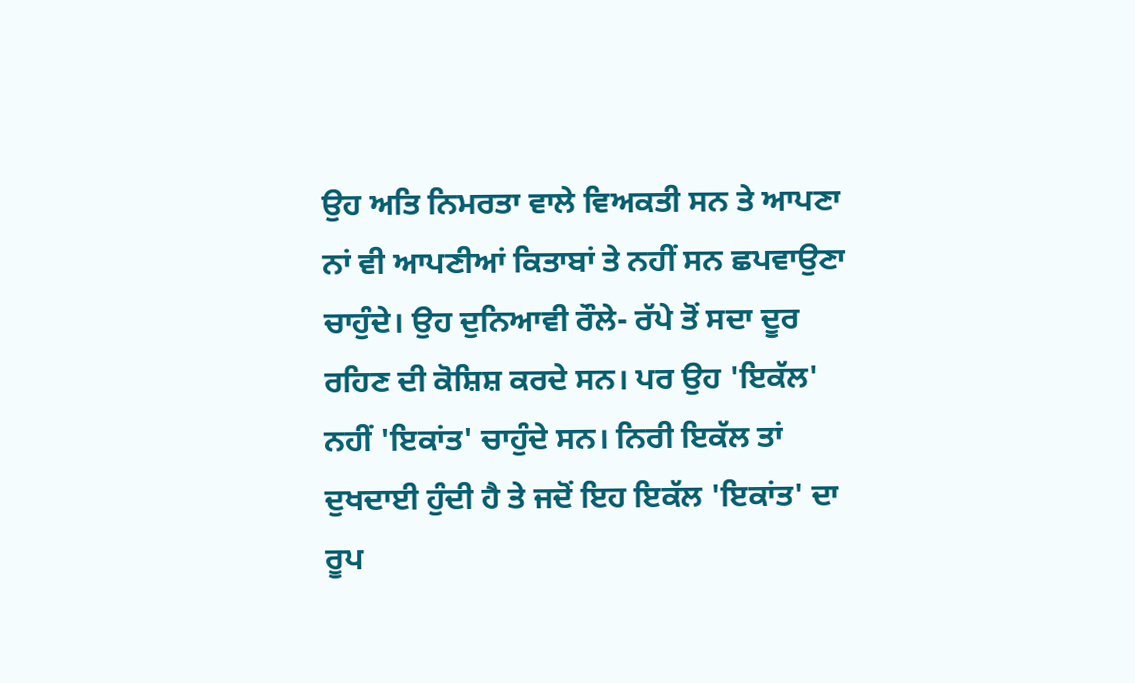ਉਹ ਅਤਿ ਨਿਮਰਤਾ ਵਾਲੇ ਵਿਅਕਤੀ ਸਨ ਤੇ ਆਪਣਾ ਨਾਂ ਵੀ ਆਪਣੀਆਂ ਕਿਤਾਬਾਂ ਤੇ ਨਹੀਂ ਸਨ ਛਪਵਾਉਣਾ ਚਾਹੁੰਦੇ। ਉਹ ਦੁਨਿਆਵੀ ਰੌਲੇ- ਰੱਪੇ ਤੋਂ ਸਦਾ ਦੂਰ ਰਹਿਣ ਦੀ ਕੋਸ਼ਿਸ਼ ਕਰਦੇ ਸਨ। ਪਰ ਉਹ 'ਇਕੱਲ' ਨਹੀਂ 'ਇਕਾਂਤ' ਚਾਹੁੰਦੇ ਸਨ। ਨਿਰੀ ਇਕੱਲ ਤਾਂ ਦੁਖਦਾਈ ਹੁੰਦੀ ਹੈ ਤੇ ਜਦੋਂ ਇਹ ਇਕੱਲ 'ਇਕਾਂਤ' ਦਾ ਰੂਪ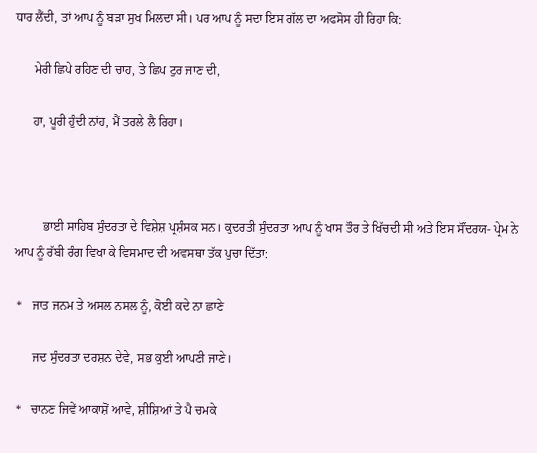ਧਾਰ ਲੈਂਦੀ, ਤਾਂ ਆਪ ਨੂੰ ਬੜਾ ਸੁਖ ਮਿਲਦਾ ਸੀ। ਪਰ ਆਪ ਨੂੰ ਸਦਾ ਇਸ ਗੱਲ ਦਾ ਅਫਸੋਸ ਹੀ ਰਿਹਾ ਕਿ:

      ਮੇਰੀ ਛਿਪੇ ਰਹਿਣ ਦੀ ਚਾਹ, ਤੇ ਛਿਪ ਟੁਰ ਜਾਣ ਦੀ,

      ਹਾ, ਪੂਰੀ ਹੁੰਦੀ ਨਾਂਹ, ਮੈਂ ਤਰਲੇ ਲੈ ਰਿਹਾ।



         ਭਾਈ ਸਾਹਿਬ ਸੁੰਦਰਤਾ ਦੇ ਵਿਸ਼ੇਸ਼ ਪ੍ਰਸ਼ੰਸਕ ਸਨ। ਕੁਦਰਤੀ ਸੁੰਦਰਤਾ ਆਪ ਨੂੰ ਖਾਸ ਤੌਰ ਤੇ ਖਿੱਚਦੀ ਸੀ ਅਤੇ ਇਸ ਸੌਂਦਰਯ- ਪ੍ਰੇਮ ਨੇ ਆਪ ਨੂੰ ਰੱਬੀ ਰੰਗ ਵਿਖਾ ਕੇ ਵਿਸਮਾਦ ਦੀ ਅਵਸਥਾ ਤੱਕ ਪੁਚਾ ਦਿੱਤਾ:

 *   ਜਾਤ ਜਨਮ ਤੇ ਅਸਲ ਨਸਲ ਨੂੰ, ਕੋਈ ਕਦੇ ਨਾ ਛਾਣੇ

      ਜਦ ਸੁੰਦਰਤਾ ਦਰਸ਼ਨ ਦੇਵੇ, ਸਭ ਕੁਈ ਆਪਣੀ ਜਾਣੇ।

 *   ਚਾਨਣ ਜਿਵੇਂ ਆਕਾਸ਼ੋਂ ਆਵੇ, ਸ਼ੀਸ਼ਿਆਂ ਤੇ ਪੈ ਚਮਕੇ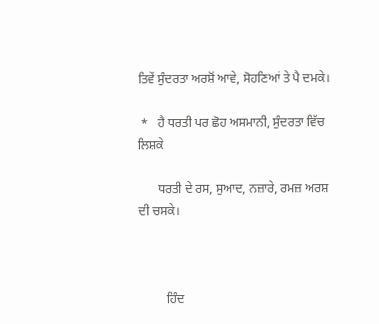ਤਿਵੇਂ ਸੁੰਦਰਤਾ ਅਰਸ਼ੋਂ ਆਵੇ, ਸੋਹਣਿਆਂ ਤੇ ਪੈ ਦਮਕੇ।

 *   ਹੈ ਧਰਤੀ ਪਰ ਛੋਹ ਅਸਮਾਨੀ, ਸੁੰਦਰਤਾ ਵਿੱਚ ਲਿਸ਼ਕੇ

      ਧਰਤੀ ਦੇ ਰਸ, ਸੁਆਦ, ਨਜ਼ਾਰੇ, ਰਮਜ਼ ਅਰਸ਼ ਦੀ ਚਸਕੇ।



         ਹਿੰਦ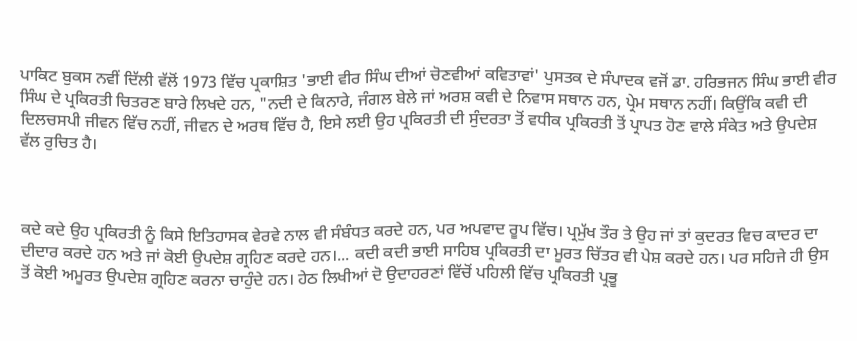ਪਾਕਿਟ ਬੁਕਸ ਨਵੀਂ ਦਿੱਲੀ ਵੱਲੋਂ 1973 ਵਿੱਚ ਪ੍ਰਕਾਸ਼ਿਤ 'ਭਾਈ ਵੀਰ ਸਿੰਘ ਦੀਆਂ ਚੋਣਵੀਆਂ ਕਵਿਤਾਵਾਂ' ਪੁਸਤਕ ਦੇ ਸੰਪਾਦਕ ਵਜੋਂ ਡਾ. ਹਰਿਭਜਨ ਸਿੰਘ ਭਾਈ ਵੀਰ ਸਿੰਘ ਦੇ ਪ੍ਰਕਿਰਤੀ ਚਿਤਰਣ ਬਾਰੇ ਲਿਖਦੇ ਹਨ, "ਨਦੀ ਦੇ ਕਿਨਾਰੇ, ਜੰਗਲ ਬੇਲੇ ਜਾਂ ਅਰਸ਼ ਕਵੀ ਦੇ ਨਿਵਾਸ ਸਥਾਨ ਹਨ, ਪ੍ਰੇਮ ਸਥਾਨ ਨਹੀਂ। ਕਿਉਂਕਿ ਕਵੀ ਦੀ ਦਿਲਚਸਪੀ ਜੀਵਨ ਵਿੱਚ ਨਹੀਂ, ਜੀਵਨ ਦੇ ਅਰਥ ਵਿੱਚ ਹੈ, ਇਸੇ ਲਈ ਉਹ ਪ੍ਰਕਿਰਤੀ ਦੀ ਸੁੰਦਰਤਾ ਤੋਂ ਵਧੀਕ ਪ੍ਰਕਿਰਤੀ ਤੋਂ ਪ੍ਰਾਪਤ ਹੋਣ ਵਾਲੇ ਸੰਕੇਤ ਅਤੇ ਉਪਦੇਸ਼ ਵੱਲ ਰੁਚਿਤ ਹੈ।



ਕਦੇ ਕਦੇ ਉਹ ਪ੍ਰਕਿਰਤੀ ਨੂੰ ਕਿਸੇ ਇਤਿਹਾਸਕ ਵੇਰਵੇ ਨਾਲ ਵੀ ਸੰਬੰਧਤ ਕਰਦੇ ਹਨ, ਪਰ ਅਪਵਾਦ ਰੂਪ ਵਿੱਚ। ਪ੍ਰਮੁੱਖ ਤੌਰ ਤੇ ਉਹ ਜਾਂ ਤਾਂ ਕੁਦਰਤ ਵਿਚ ਕਾਦਰ ਦਾ ਦੀਦਾਰ ਕਰਦੇ ਹਨ ਅਤੇ ਜਾਂ ਕੋਈ ਉਪਦੇਸ਼ ਗ੍ਰਹਿਣ ਕਰਦੇ ਹਨ।... ਕਦੀ ਕਦੀ ਭਾਈ ਸਾਹਿਬ ਪ੍ਰਕਿਰਤੀ ਦਾ ਮੂਰਤ ਚਿੱਤਰ ਵੀ ਪੇਸ਼ ਕਰਦੇ ਹਨ। ਪਰ ਸਹਿਜੇ ਹੀ ਉਸ ਤੋਂ ਕੋਈ ਅਮੂਰਤ ਉਪਦੇਸ਼ ਗ੍ਰਹਿਣ ਕਰਨਾ ਚਾਹੁੰਦੇ ਹਨ। ਹੇਠ ਲਿਖੀਆਂ ਦੋ ਉਦਾਹਰਣਾਂ ਵਿੱਚੋਂ ਪਹਿਲੀ ਵਿੱਚ ਪ੍ਰਕਿਰਤੀ ਪ੍ਰਭੂ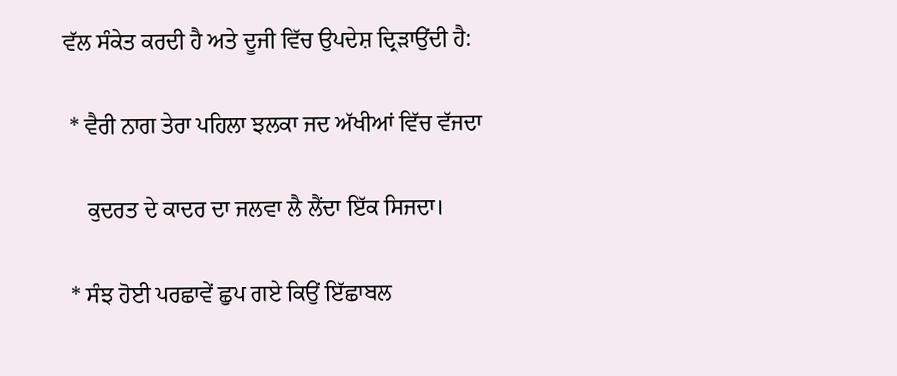ਵੱਲ ਸੰਕੇਤ ਕਰਦੀ ਹੈ ਅਤੇ ਦੂਜੀ ਵਿੱਚ ਉਪਦੇਸ਼ ਦ੍ਰਿੜਾਉਂਦੀ ਹੈ:

 * ਵੈਰੀ ਨਾਗ ਤੇਰਾ ਪਹਿਲਾ ਝਲਕਾ ਜਦ ਅੱਖੀਆਂ ਵਿੱਚ ਵੱਜਦਾ

    ਕੁਦਰਤ ਦੇ ਕਾਦਰ ਦਾ ਜਲਵਾ ਲੈ ਲੈਂਦਾ ਇੱਕ ਸਿਜਦਾ।

 * ਸੰਝ ਹੋਈ ਪਰਛਾਵੇਂ ਛੁਪ ਗਏ ਕਿਉਂ ਇੱਛਾਬਲ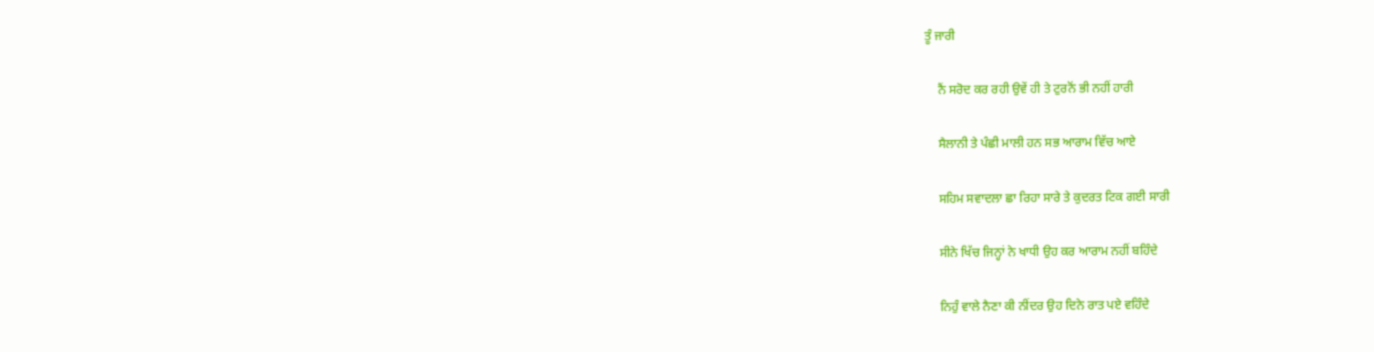ਤੂੰ ਜਾਰੀ

    ਨੈਂ ਸਰੋਦ ਕਰ ਰਹੀ ਉਵੇਂ ਹੀ ਤੇ ਟੁਰਨੋਂ ਭੀ ਨਹੀਂ ਹਾਰੀ

    ਸੈਲਾਨੀ ਤੇ ਪੰਛੀ ਮਾਲੀ ਹਨ ਸਭ ਆਰਾਮ ਵਿੱਚ ਆਏ

    ਸਹਿਮ ਸਵਾਦਲਾ ਛਾ ਰਿਹਾ ਸਾਰੇ ਤੇ ਕੁਦਰਤ ਟਿਕ ਗਈ ਸਾਰੀ

    ਸੀਨੇ ਖਿੱਚ ਜਿਨ੍ਹਾਂ ਨੇ ਖਾਧੀ ਉਹ ਕਰ ਆਰਾਮ ਨਹੀਂ ਬਹਿੰਦੇ

    ਨਿਹੁੰ ਵਾਲੇ ਨੈਣਾ ਕੀ ਨੀਂਦਰ ਉਹ ਦਿਨੇ ਰਾਤ ਪਏ ਵਹਿੰਦੇ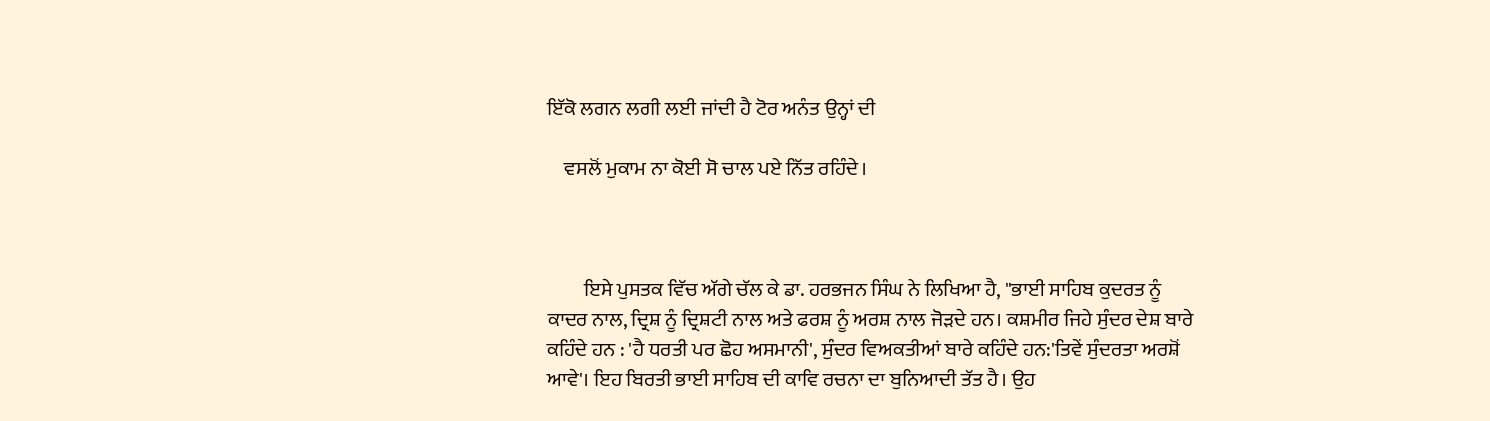ਇੱਕੋ ਲਗਨ ਲਗੀ ਲਈ ਜਾਂਦੀ ਹੈ ਟੋਰ ਅਨੰਤ ਉਨ੍ਹਾਂ ਦੀ

    ਵਸਲੋਂ ਮੁਕਾਮ ਨਾ ਕੋਈ ਸੋ ਚਾਲ ਪਏ ਨਿੱਤ ਰਹਿੰਦੇ।



         ਇਸੇ ਪੁਸਤਕ ਵਿੱਚ ਅੱਗੇ ਚੱਲ ਕੇ ਡਾ. ਹਰਭਜਨ ਸਿੰਘ ਨੇ ਲਿਖਿਆ ਹੈ, "ਭਾਈ ਸਾਹਿਬ ਕੁਦਰਤ ਨੂੰ ਕਾਦਰ ਨਾਲ, ਦ੍ਰਿਸ਼ ਨੂੰ ਦ੍ਰਿਸ਼ਟੀ ਨਾਲ ਅਤੇ ਫਰਸ਼ ਨੂੰ ਅਰਸ਼ ਨਾਲ ਜੋਡ਼ਦੇ ਹਨ। ਕਸ਼ਮੀਰ ਜਿਹੇ ਸੁੰਦਰ ਦੇਸ਼ ਬਾਰੇ ਕਹਿੰਦੇ ਹਨ : 'ਹੈ ਧਰਤੀ ਪਰ ਛੋਹ ਅਸਮਾਨੀ', ਸੁੰਦਰ ਵਿਅਕਤੀਆਂ ਬਾਰੇ ਕਹਿੰਦੇ ਹਨ:'ਤਿਵੇਂ ਸੁੰਦਰਤਾ ਅਰਸ਼ੋਂ ਆਵੇ'। ਇਹ ਬਿਰਤੀ ਭਾਈ ਸਾਹਿਬ ਦੀ ਕਾਵਿ ਰਚਨਾ ਦਾ ਬੁਨਿਆਦੀ ਤੱਤ ਹੈ। ਉਹ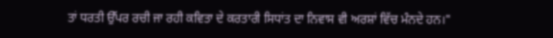ਤਾਂ ਧਰਤੀ ਉੱਪਰ ਰਚੀ ਜਾ ਰਹੀ ਕਵਿਤਾ ਦੇ ਕਰਤਾਰੀ ਸਿਧਾਂਤ ਦਾ ਨਿਵਾਸ ਵੀ ਅਰਸ਼ਾਂ ਵਿੱਚ ਮੰਨਦੇ ਹਨ।"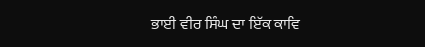ਭਾਈ ਵੀਰ ਸਿੰਘ ਦਾ ਇੱਕ ਕਾਵਿ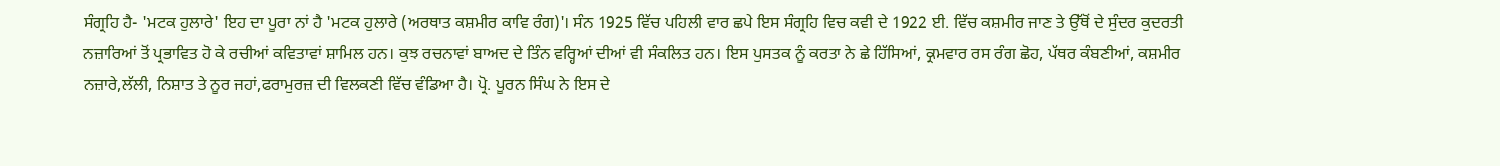ਸੰਗ੍ਰਹਿ ਹੈ- 'ਮਟਕ ਹੁਲਾਰੇ' ਇਹ ਦਾ ਪੂਰਾ ਨਾਂ ਹੈ 'ਮਟਕ ਹੁਲਾਰੇ (ਅਰਥਾਤ ਕਸ਼ਮੀਰ ਕਾਵਿ ਰੰਗ)'। ਸੰਨ 1925 ਵਿੱਚ ਪਹਿਲੀ ਵਾਰ ਛਪੇ ਇਸ ਸੰਗ੍ਰਹਿ ਵਿਚ ਕਵੀ ਦੇ 1922 ਈ. ਵਿੱਚ ਕਸ਼ਮੀਰ ਜਾਣ ਤੇ ਉੱਥੋਂ ਦੇ ਸੁੰਦਰ ਕੁਦਰਤੀ ਨਜ਼ਾਰਿਆਂ ਤੋਂ ਪ੍ਰਭਾਵਿਤ ਹੋ ਕੇ ਰਚੀਆਂ ਕਵਿਤਾਵਾਂ ਸ਼ਾਮਿਲ ਹਨ। ਕੁਝ ਰਚਨਾਵਾਂ ਬਾਅਦ ਦੇ ਤਿੰਨ ਵਰ੍ਹਿਆਂ ਦੀਆਂ ਵੀ ਸੰਕਲਿਤ ਹਨ। ਇਸ ਪੁਸਤਕ ਨੂੰ ਕਰਤਾ ਨੇ ਛੇ ਹਿੱਸਿਆਂ, ਕ੍ਰਮਵਾਰ ਰਸ ਰੰਗ ਛੋਹ, ਪੱਥਰ ਕੰਬਣੀਆਂ, ਕਸ਼ਮੀਰ ਨਜ਼ਾਰੇ,ਲੱਲੀ, ਨਿਸ਼ਾਤ ਤੇ ਨੂਰ ਜਹਾਂ,ਫਰਾਮੁਰਜ਼ ਦੀ ਵਿਲਕਣੀ ਵਿੱਚ ਵੰਡਿਆ ਹੈ। ਪ੍ਰੋ. ਪੂਰਨ ਸਿੰਘ ਨੇ ਇਸ ਦੇ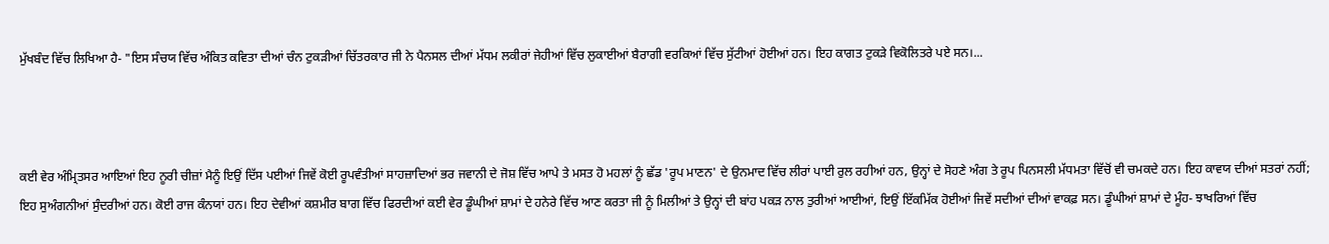ਮੁੱਖਬੰਦ ਵਿੱਚ ਲਿਖਿਆ ਹੈ- "ਇਸ ਸੰਚਯ ਵਿੱਚ ਅੰਕਿਤ ਕਵਿਤਾ ਦੀਆਂ ਚੰਨ ਟੁਕੜੀਆਂ ਚਿੱਤਰਕਾਰ ਜੀ ਨੇ ਪੈਨਸਲ ਦੀਆਂ ਮੱਧਮ ਲਕੀਰਾਂ ਜੇਹੀਆਂ ਵਿੱਚ ਲੁਕਾਈਆਂ ਬੈਰਾਗੀ ਵਰਕਿਆਂ ਵਿੱਚ ਸੁੱਟੀਆਂ ਹੋਈਆਂ ਹਨ। ਇਹ ਕਾਗਤ ਟੁਕੜੇ ਵਿਕੋਲਿਤਰੇ ਪਏ ਸਨ।...



ਕਈ ਵੇਰ ਅੰਮ੍ਰਿਤਸਰ ਆਇਆਂ ਇਹ ਨੂਰੀ ਚੀਜ਼ਾਂ ਮੈਨੂੰ ਇਉਂ ਦਿੱਸ ਪਈਆਂ ਜਿਵੇਂ ਕੋਈ ਰੂਪਵੰਤੀਆਂ ਸਾਹਜ਼ਾਦਿਆਂ ਭਰ ਜਵਾਨੀ ਦੇ ਜੋਸ਼ ਵਿੱਚ ਆਪੇ ਤੇ ਮਸਤ ਹੋ ਮਹਲਾਂ ਨੂੰ ਛੱਡ 'ਰੂਪ ਮਾਣਨ' ਦੇ ਉਨਮਾਦ ਵਿੱਚ ਲੀਰਾਂ ਪਾਈ ਰੁਲ ਰਹੀਆਂ ਹਨ, ਉਨ੍ਹਾਂ ਦੇ ਸੋਹਣੇ ਅੰਗ ਤੇ ਰੂਪ ਪਿਨਸਲੀ ਮੱਧਮਤਾ ਵਿੱਚੋਂ ਵੀ ਚਮਕਦੇ ਹਨ। ਇਹ ਕਾਵਯ ਦੀਆਂ ਸਤਰਾਂ ਨਹੀਂ; ਇਹ ਸੁਅੰਗਨੀਆਂ ਸੁੰਦਰੀਆਂ ਹਨ। ਕੋਈ ਰਾਜ ਕੰਨਯਾਂ ਹਨ। ਇਹ ਦੇਵੀਆਂ ਕਸ਼ਮੀਰ ਬਾਗ ਵਿੱਚ ਫਿਰਦੀਆਂ ਕਈ ਵੇਰ ਡੂੰਘੀਆਂ ਸ਼ਾਮਾਂ ਦੇ ਹਨੇਰੇ ਵਿੱਚ ਆਣ ਕਰਤਾ ਜੀ ਨੂੰ ਮਿਲੀਆਂ ਤੇ ਉਨ੍ਹਾਂ ਦੀ ਬਾਂਹ ਪਕੜ ਨਾਲ ਤੁਰੀਆਂ ਆਈਆਂ, ਇਉਂ ਇੱਕਮਿੱਕ ਹੋਈਆਂ ਜਿਵੇਂ ਸਦੀਆਂ ਦੀਆਂ ਵਾਕਫ਼ ਸਨ। ਡੂੰਘੀਆਂ ਸ਼ਾਮਾਂ ਦੇ ਮੂੰਹ- ਝਾਖਰਿਆਂ ਵਿੱਚ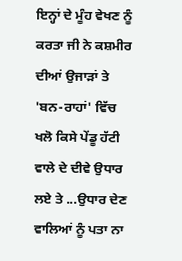ਇਨ੍ਹਾਂ ਦੇ ਮੂੰਹ ਵੇਖਣ ਨੂੰ ਕਰਤਾ ਜੀ ਨੇ ਕਸ਼ਮੀਰ ਦੀਆਂ ਉਜਾੜਾਂ ਤੇ 'ਬਨ-ਰਾਹਾਂ' ਵਿੱਚ ਖਲੋ ਕਿਸੇ ਪੇਂਡੂ ਹੱਟੀ ਵਾਲੇ ਦੇ ਦੀਵੇ ਉਧਾਰ ਲਏ ਤੇ ...ਉਧਾਰ ਦੇਣ ਵਾਲਿਆਂ ਨੂੰ ਪਤਾ ਨਾ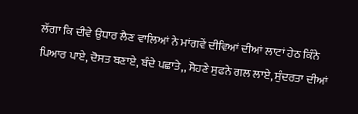ਲੱਗਾ ਕਿ ਦੀਵੇ ਉਧਾਰ ਲੈਣ ਵਾਲਿਆਂ ਨੇ ਮਾਂਗਵੇਂ ਦੀਵਿਆਂ ਦੀਆਂ ਲਾਟਾਂ ਹੇਠ ਕਿੰਨੇ ਪਿਆਰ ਪਾਏ, ਦੋਸਤ ਬਣਾਏ, ਬੰਦੇ ਪਛਾਤੇ,, ਸੋਹਣੇ ਸੁਫਨੇ ਗਲ ਲਾਏ, ਸੁੰਦਰਤਾ ਦੀਆਂ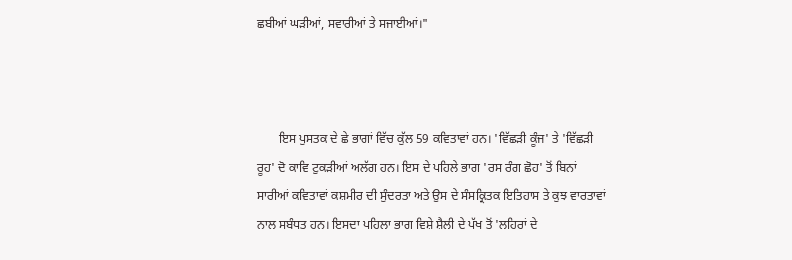ਛਬੀਆਂ ਘੜੀਆਂ, ਸਵਾਰੀਆਂ ਤੇ ਸਜਾਈਆਂ।"



       ਇਸ ਪੁਸਤਕ ਦੇ ਛੇ ਭਾਗਾਂ ਵਿੱਚ ਕੁੱਲ 59 ਕਵਿਤਾਵਾਂ ਹਨ। 'ਵਿੱਛੜੀ ਕੂੰਜ' ਤੇ 'ਵਿੱਛੜੀ ਰੂਹ' ਦੋ ਕਾਵਿ ਟੁਕੜੀਆਂ ਅਲੱਗ ਹਨ। ਇਸ ਦੇ ਪਹਿਲੇ ਭਾਗ 'ਰਸ ਰੰਗ ਛੋਹ' ਤੋਂ ਬਿਨਾਂ ਸਾਰੀਆਂ ਕਵਿਤਾਵਾਂ ਕਸ਼ਮੀਰ ਦੀ ਸੁੰਦਰਤਾ ਅਤੇ ਉਸ ਦੇ ਸੰਸਕ੍ਰਿਤਕ ਇਤਿਹਾਸ ਤੇ ਕੁਝ ਵਾਰਤਾਵਾਂ ਨਾਲ ਸਬੰਧਤ ਹਨ। ਇਸਦਾ ਪਹਿਲਾ ਭਾਗ ਵਿਸ਼ੇ ਸ਼ੈਲੀ ਦੇ ਪੱਖ ਤੋਂ 'ਲਹਿਰਾਂ ਦੇ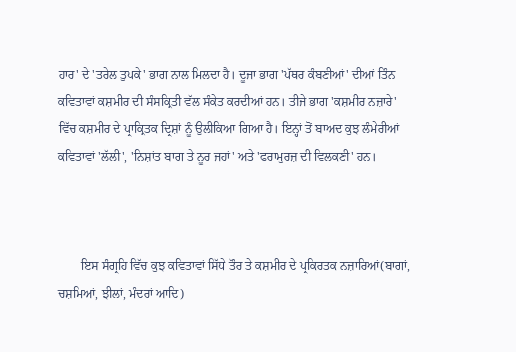ਹਾਰ' ਦੇ 'ਤਰੇਲ ਤੁਪਕੇ' ਭਾਗ ਨਾਲ ਮਿਲਦਾ ਹੈ। ਦੂਜਾ ਭਾਗ 'ਪੱਥਰ ਕੰਬਣੀਆਂ' ਦੀਆਂ ਤਿੰਨ ਕਵਿਤਾਵਾਂ ਕਸ਼ਮੀਰ ਦੀ ਸੰਸਕ੍ਰਿਤੀ ਵੱਲ ਸੰਕੇਤ ਕਰਦੀਆਂ ਹਨ। ਤੀਜੇ ਭਾਗ 'ਕਸ਼ਮੀਰ ਨਜ਼ਾਰੇ' ਵਿੱਚ ਕਸ਼ਮੀਰ ਦੇ ਪ੍ਰਾਕ੍ਰਿਤਕ ਦ੍ਰਿਸ਼ਾਂ ਨੂੰ ਉਲੀਕਿਆ ਗਿਆ ਹੈ। ਇਨ੍ਹਾਂ ਤੋਂ ਬਾਅਦ ਕੁਝ ਲੰਮੇਰੀਆਂ ਕਵਿਤਾਵਾਂ 'ਲੱਲੀ', 'ਨਿਸ਼ਾਂਤ ਬਾਗ ਤੇ ਨੂਰ ਜਹਾਂ' ਅਤੇ 'ਫਰਾਮੁਰਜ਼ ਦੀ ਵਿਲਕਣੀ' ਹਨ।



       ਇਸ ਸੰਗ੍ਰਹਿ ਵਿੱਚ ਕੁਝ ਕਵਿਤਾਵਾਂ ਸਿੱਧੇ ਤੌਰ ਤੇ ਕਸ਼ਮੀਰ ਦੇ ਪ੍ਰਕਿਰਤਕ ਨਜ਼ਾਰਿਆਂ(ਬਾਗਾਂ, ਚਸ਼ਮਿਆਂ, ਝੀਲਾਂ, ਮੰਦਰਾਂ ਆਦਿ)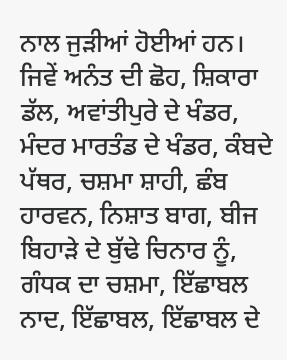ਨਾਲ ਜੁੜੀਆਂ ਹੋਈਆਂ ਹਨ। ਜਿਵੇਂ ਅਨੰਤ ਦੀ ਛੋਹ, ਸ਼ਿਕਾਰਾ ਡੱਲ, ਅਵਾਂਤੀਪੁਰੇ ਦੇ ਖੰਡਰ, ਮੰਦਰ ਮਾਰਤੰਡ ਦੇ ਖੰਡਰ, ਕੰਬਦੇ ਪੱਥਰ, ਚਸ਼ਮਾ ਸ਼ਾਹੀ, ਛੰਬ ਹਾਰਵਨ, ਨਿਸ਼ਾਤ ਬਾਗ, ਬੀਜ ਬਿਹਾੜੇ ਦੇ ਬੁੱਢੇ ਚਿਨਾਰ ਨੂੰ, ਗੰਧਕ ਦਾ ਚਸ਼ਮਾ, ਇੱਛਾਬਲ ਨਾਦ, ਇੱਛਾਬਲ, ਇੱਛਾਬਲ ਦੇ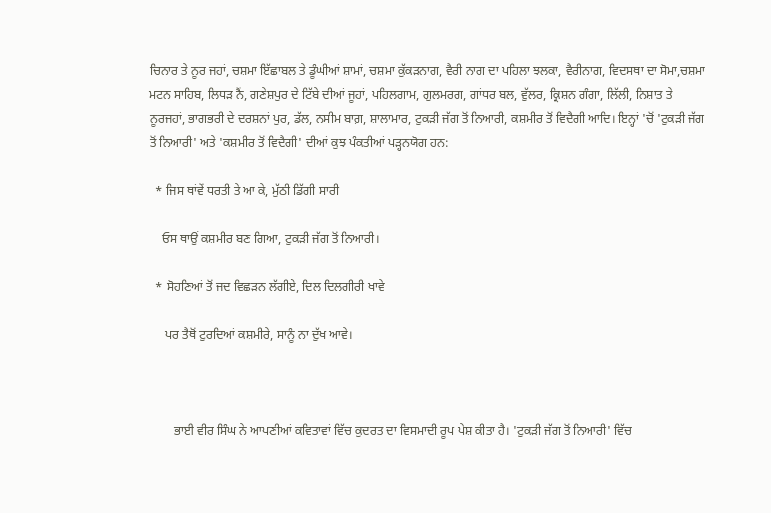ਚਿਨਾਰ ਤੇ ਨੂਰ ਜਹਾਂ, ਚਸ਼ਮਾ ਇੱਛਾਬਲ ਤੇ ਡੂੰਘੀਆਂ ਸ਼ਾਮਾਂ, ਚਸ਼ਮਾ ਕੁੱਕੜਨਾਗ, ਵੈਰੀ ਨਾਗ ਦਾ ਪਹਿਲਾ ਝਲਕਾ, ਵੈਰੀਨਾਗ, ਵਿਦਸਥਾ ਦਾ ਸੋਮਾ,ਚਸ਼ਮਾ ਮਟਨ ਸਾਹਿਬ, ਲਿਧੜ ਨੈਂ, ਗਣੇਸ਼ਪੁਰ ਦੇ ਟਿੱਬੇ ਦੀਆਂ ਜੂਹਾਂ, ਪਹਿਲਗਾਮ, ਗੁਲਮਰਗ, ਗਾਂਧਰ ਬਲ, ਵੁੱਲਰ, ਕ੍ਰਿਸ਼ਨ ਗੰਗਾ, ਲਿੱਲੀ, ਨਿਸ਼ਾਤ ਤੇ ਨੂਰਜਹਾਂ, ਭਾਗਭਰੀ ਦੇ ਦਰਸ਼ਨਾਂ ਪੁਰ, ਡੱਲ, ਨਸੀਮ ਬਾਗ਼, ਸ਼ਾਲਾਮਾਰ, ਟੁਕੜੀ ਜੱਗ ਤੋਂ ਨਿਆਰੀ, ਕਸ਼ਮੀਰ ਤੋਂ ਵਿਦੈਗੀ ਆਦਿ। ਇਨ੍ਹਾਂ 'ਚੋਂ 'ਟੁਕੜੀ ਜੱਗ ਤੋਂ ਨਿਆਰੀ' ਅਤੇ 'ਕਸ਼ਮੀਰ ਤੋਂ ਵਿਦੈਗੀ' ਦੀਆਂ ਕੁਝ ਪੰਕਤੀਆਂ ਪੜ੍ਹਨਯੋਗ ਹਨ:

  * ਜਿਸ ਥਾਂਵੇਂ ਧਰਤੀ ਤੇ ਆ ਕੇ, ਮੁੱਠੀ ਡਿੱਗੀ ਸਾਰੀ

    ਓਸ ਥਾਉਂ ਕਸ਼ਮੀਰ ਬਣ ਗਿਆ, ਟੁਕੜੀ ਜੱਗ ਤੋਂ ਨਿਆਰੀ।

  * ਸੋਹਣਿਆਂ ਤੋਂ ਜਦ ਵਿਛੜਨ ਲੱਗੀਏ, ਦਿਲ ਦਿਲਗੀਰੀ ਖਾਵੇ

     ਪਰ ਤੈਥੋਂ ਟੁਰਦਿਆਂ ਕਸ਼ਮੀਰੇ, ਸਾਨੂੰ ਨਾ ਦੁੱਖ ਆਵੇ।



        ਭਾਈ ਵੀਰ ਸਿੰਘ ਨੇ ਆਪਣੀਆਂ ਕਵਿਤਾਵਾਂ ਵਿੱਚ ਕੁਦਰਤ ਦਾ ਵਿਸਮਾਦੀ ਰੂਪ ਪੇਸ਼ ਕੀਤਾ ਹੈ। 'ਟੁਕੜੀ ਜੱਗ ਤੋਂ ਨਿਆਰੀ' ਵਿੱਚ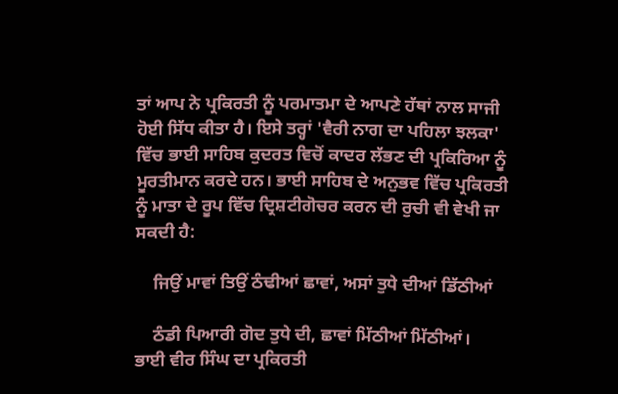ਤਾਂ ਆਪ ਨੇ ਪ੍ਰਕਿਰਤੀ ਨੂੰ ਪਰਮਾਤਮਾ ਦੇ ਆਪਣੇ ਹੱਥਾਂ ਨਾਲ ਸਾਜੀ ਹੋਈ ਸਿੱਧ ਕੀਤਾ ਹੈ। ਇਸੇ ਤਰ੍ਹਾਂ 'ਵੈਰੀ ਨਾਗ ਦਾ ਪਹਿਲਾ ਝਲਕਾ' ਵਿੱਚ ਭਾਈ ਸਾਹਿਬ ਕੁਦਰਤ ਵਿਚੋਂ ਕਾਦਰ ਲੱਭਣ ਦੀ ਪ੍ਰਕਿਰਿਆ ਨੂੰ ਮੂਰਤੀਮਾਨ ਕਰਦੇ ਹਨ। ਭਾਈ ਸਾਹਿਬ ਦੇ ਅਨੁਭਵ ਵਿੱਚ ਪ੍ਰਕਿਰਤੀ ਨੂੰ ਮਾਤਾ ਦੇ ਰੂਪ ਵਿੱਚ ਦ੍ਰਿਸ਼ਟੀਗੋਚਰ ਕਰਨ ਦੀ ਰੁਚੀ ਵੀ ਵੇਖੀ ਜਾ ਸਕਦੀ ਹੈ:

    ਜਿਉਂ ਮਾਵਾਂ ਤਿਉਂ ਠੰਢੀਆਂ ਛਾਵਾਂ, ਅਸਾਂ ਤੁਧੇ ਦੀਆਂ ਡਿੱਠੀਆਂ

    ਠੰਡੀ ਪਿਆਰੀ ਗੋਦ ਤੁਧੇ ਦੀ, ਛਾਵਾਂ ਮਿੱਠੀਆਂ ਮਿੱਠੀਆਂ।         ਭਾਈ ਵੀਰ ਸਿੰਘ ਦਾ ਪ੍ਰਕਿਰਤੀ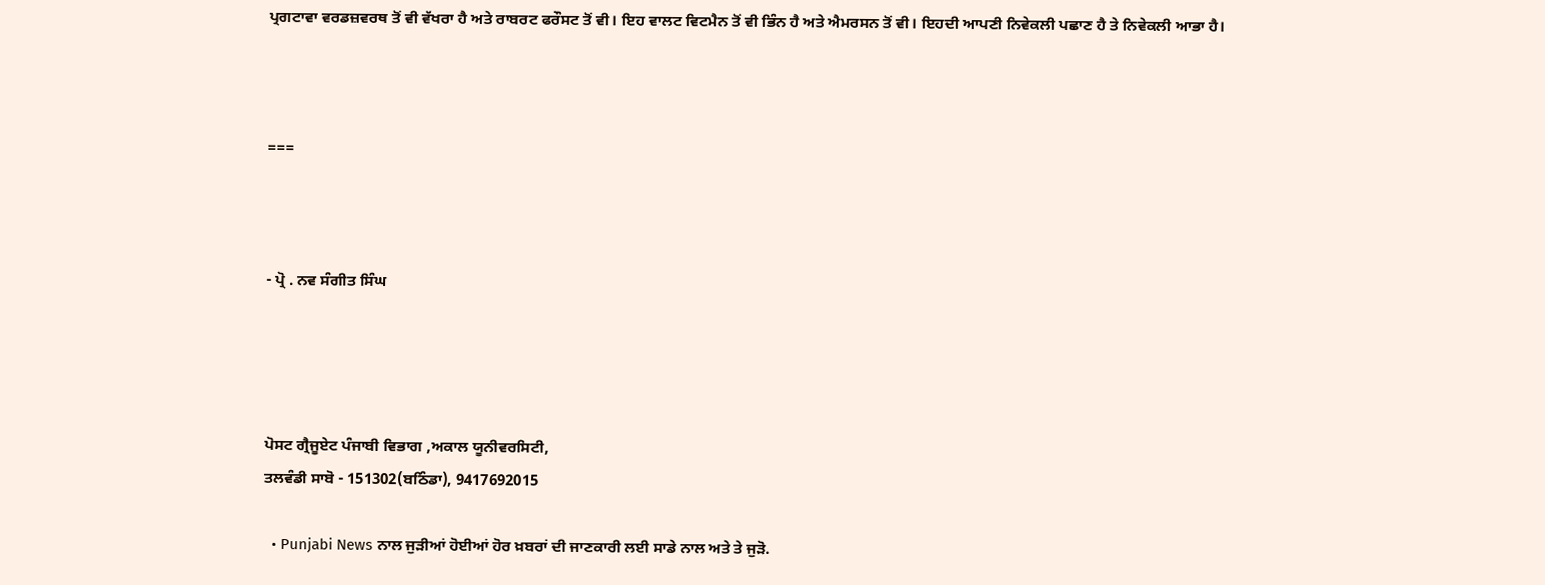ਪ੍ਰਗਟਾਵਾ ਵਰਡਜ਼ਵਰਥ ਤੋਂ ਵੀ ਵੱਖਰਾ ਹੈ ਅਤੇ ਰਾਬਰਟ ਫਰੌਸਟ ਤੋਂ ਵੀ। ਇਹ ਵਾਲਟ ਵਿਟਮੈਨ ਤੋਂ ਵੀ ਭਿੰਨ ਹੈ ਅਤੇ ਐਮਰਸਨ ਤੋਂ ਵੀ। ਇਹਦੀ ਆਪਣੀ ਨਿਵੇਕਲੀ ਪਛਾਣ ਹੈ ਤੇ ਨਿਵੇਕਲੀ ਆਭਾ ਹੈ।



===



- ਪ੍ਰੋ . ਨਵ ਸੰਗੀਤ ਸਿੰਘ




ਪੋਸਟ ਗ੍ਰੈਜੂਏਟ ਪੰਜਾਬੀ ਵਿਭਾਗ ,ਅਕਾਲ ਯੂਨੀਵਰਸਿਟੀ,
ਤਲਵੰਡੀ ਸਾਬੋ - 151302(ਬਠਿੰਡਾ), 9417692015

  • Punjabi News ਨਾਲ ਜੁੜੀਆਂ ਹੋਈਆਂ ਹੋਰ ਖ਼ਬਰਾਂ ਦੀ ਜਾਣਕਾਰੀ ਲਈ ਸਾਡੇ ਨਾਲ ਅਤੇ ਤੇ ਜੁੜੋ.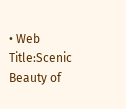• Web Title:Scenic Beauty of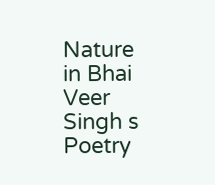Nature in Bhai Veer Singh s Poetry